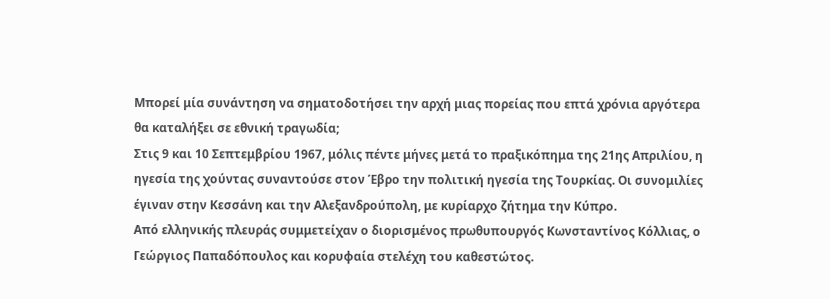Μπορεί μία συνάντηση να σηματοδοτήσει την αρχή μιας πορείας που επτά χρόνια αργότερα θα καταλήξει σε εθνική τραγωδία;
Στις 9 και 10 Σεπτεμβρίου 1967, μόλις πέντε μήνες μετά το πραξικόπημα της 21ης Απριλίου, η ηγεσία της χούντας συναντούσε στον Έβρο την πολιτική ηγεσία της Τουρκίας. Οι συνομιλίες έγιναν στην Κεσσάνη και την Αλεξανδρούπολη, με κυρίαρχο ζήτημα την Κύπρο.
Από ελληνικής πλευράς συμμετείχαν ο διορισμένος πρωθυπουργός Κωνσταντίνος Κόλλιας, ο Γεώργιος Παπαδόπουλος και κορυφαία στελέχη του καθεστώτος.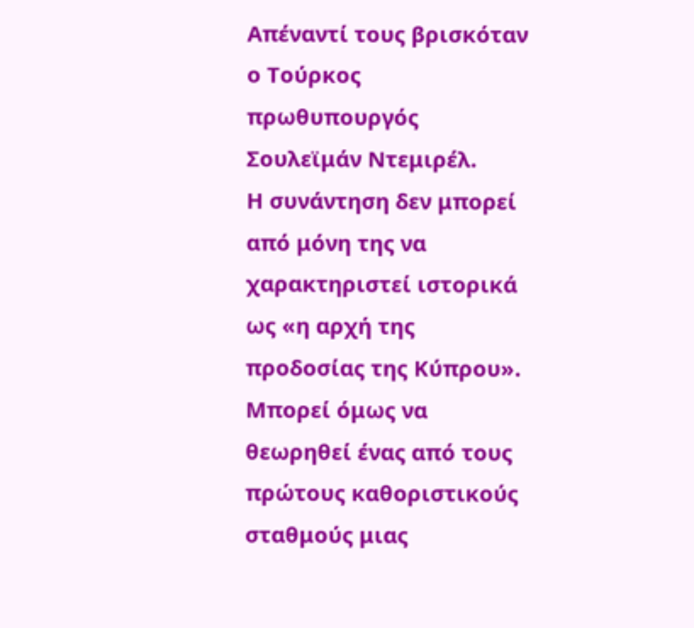Απέναντί τους βρισκόταν ο Τούρκος πρωθυπουργός Σουλεϊμάν Ντεμιρέλ.
Η συνάντηση δεν μπορεί από μόνη της να χαρακτηριστεί ιστορικά ως «η αρχή της προδοσίας της Κύπρου». Μπορεί όμως να θεωρηθεί ένας από τους πρώτους καθοριστικούς σταθμούς μιας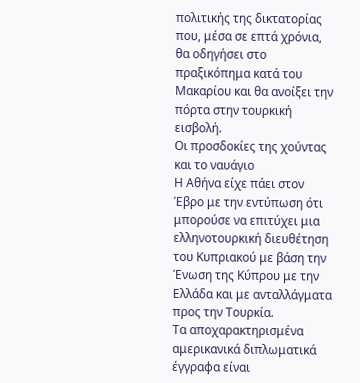πολιτικής της δικτατορίας που, μέσα σε επτά χρόνια, θα οδηγήσει στο πραξικόπημα κατά του Μακαρίου και θα ανοίξει την πόρτα στην τουρκική εισβολή.
Οι προσδοκίες της χούντας και το ναυάγιο
Η Αθήνα είχε πάει στον Έβρο με την εντύπωση ότι μπορούσε να επιτύχει μια ελληνοτουρκική διευθέτηση του Κυπριακού με βάση την Ένωση της Κύπρου με την Ελλάδα και με ανταλλάγματα προς την Τουρκία.
Τα αποχαρακτηρισμένα αμερικανικά διπλωματικά έγγραφα είναι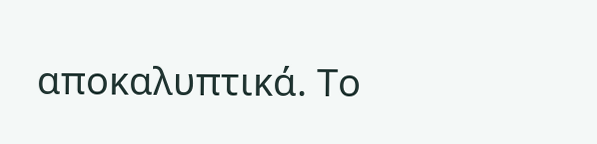αποκαλυπτικά. Το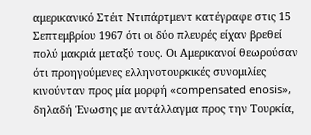αμερικανικό Στέιτ Ντιπάρτμεντ κατέγραφε στις 15 Σεπτεμβρίου 1967 ότι οι δύο πλευρές είχαν βρεθεί πολύ μακριά μεταξύ τους. Οι Αμερικανοί θεωρούσαν ότι προηγούμενες ελληνοτουρκικές συνομιλίες κινούνταν προς μία μορφή «compensated enosis», δηλαδή Ένωσης με αντάλλαγμα προς την Τουρκία,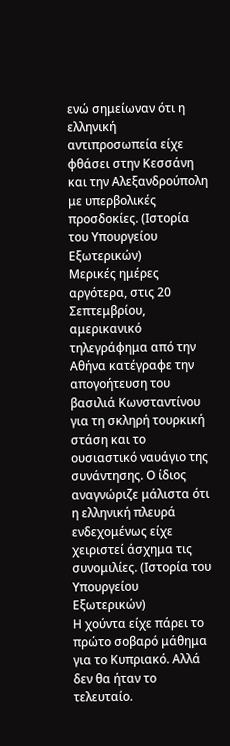ενώ σημείωναν ότι η ελληνική αντιπροσωπεία είχε φθάσει στην Κεσσάνη και την Αλεξανδρούπολη με υπερβολικές προσδοκίες. (Ιστορία του Υπουργείου Εξωτερικών)
Μερικές ημέρες αργότερα, στις 20 Σεπτεμβρίου, αμερικανικό τηλεγράφημα από την Αθήνα κατέγραφε την απογοήτευση του βασιλιά Κωνσταντίνου για τη σκληρή τουρκική στάση και το ουσιαστικό ναυάγιο της συνάντησης. Ο ίδιος αναγνώριζε μάλιστα ότι η ελληνική πλευρά ενδεχομένως είχε χειριστεί άσχημα τις συνομιλίες. (Ιστορία του Υπουργείου Εξωτερικών)
Η χούντα είχε πάρει το πρώτο σοβαρό μάθημα για το Κυπριακό. Αλλά δεν θα ήταν το τελευταίο.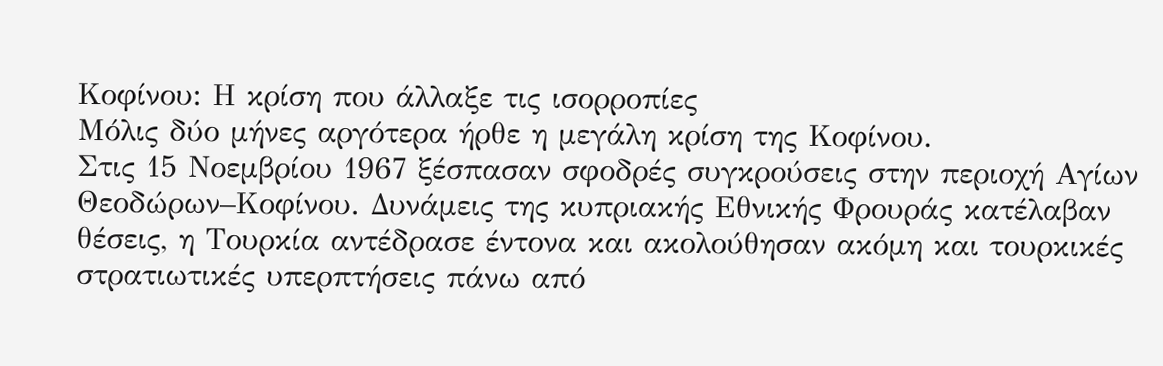Κοφίνου: Η κρίση που άλλαξε τις ισορροπίες
Μόλις δύο μήνες αργότερα ήρθε η μεγάλη κρίση της Κοφίνου.
Στις 15 Νοεμβρίου 1967 ξέσπασαν σφοδρές συγκρούσεις στην περιοχή Αγίων Θεοδώρων–Κοφίνου. Δυνάμεις της κυπριακής Εθνικής Φρουράς κατέλαβαν θέσεις, η Τουρκία αντέδρασε έντονα και ακολούθησαν ακόμη και τουρκικές στρατιωτικές υπερπτήσεις πάνω από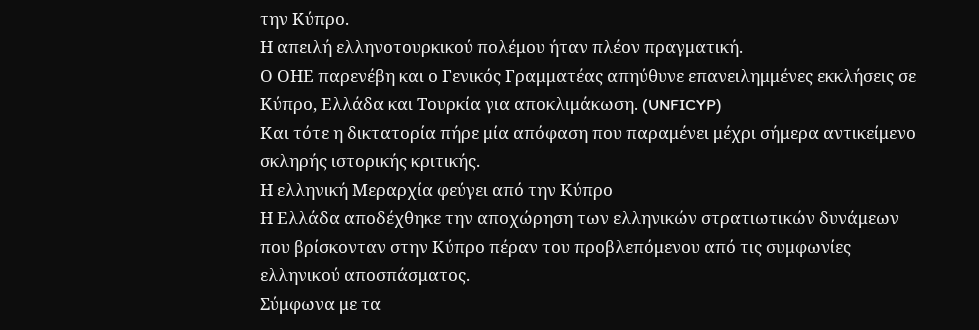την Κύπρο.
Η απειλή ελληνοτουρκικού πολέμου ήταν πλέον πραγματική.
Ο ΟΗΕ παρενέβη και ο Γενικός Γραμματέας απηύθυνε επανειλημμένες εκκλήσεις σε Κύπρο, Ελλάδα και Τουρκία για αποκλιμάκωση. (UNFICYP)
Και τότε η δικτατορία πήρε μία απόφαση που παραμένει μέχρι σήμερα αντικείμενο σκληρής ιστορικής κριτικής.
Η ελληνική Μεραρχία φεύγει από την Κύπρο
Η Ελλάδα αποδέχθηκε την αποχώρηση των ελληνικών στρατιωτικών δυνάμεων που βρίσκονταν στην Κύπρο πέραν του προβλεπόμενου από τις συμφωνίες ελληνικού αποσπάσματος.
Σύμφωνα με τα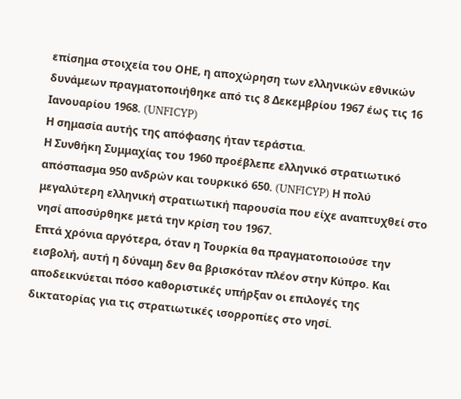επίσημα στοιχεία του ΟΗΕ, η αποχώρηση των ελληνικών εθνικών δυνάμεων πραγματοποιήθηκε από τις 8 Δεκεμβρίου 1967 έως τις 16 Ιανουαρίου 1968. (UNFICYP)
Η σημασία αυτής της απόφασης ήταν τεράστια.
Η Συνθήκη Συμμαχίας του 1960 προέβλεπε ελληνικό στρατιωτικό απόσπασμα 950 ανδρών και τουρκικό 650. (UNFICYP) Η πολύ μεγαλύτερη ελληνική στρατιωτική παρουσία που είχε αναπτυχθεί στο νησί αποσύρθηκε μετά την κρίση του 1967.
Επτά χρόνια αργότερα, όταν η Τουρκία θα πραγματοποιούσε την εισβολή, αυτή η δύναμη δεν θα βρισκόταν πλέον στην Κύπρο. Και αποδεικνύεται πόσο καθοριστικές υπήρξαν οι επιλογές της δικτατορίας για τις στρατιωτικές ισορροπίες στο νησί.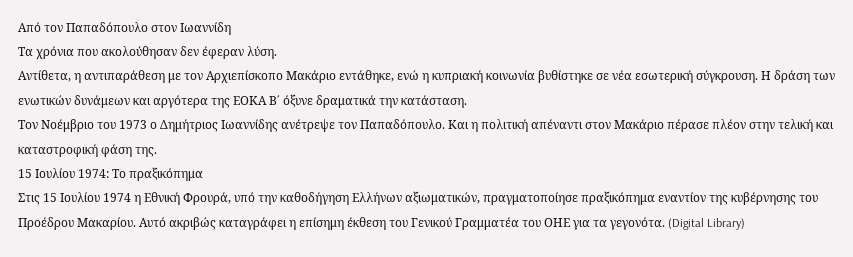Από τον Παπαδόπουλο στον Ιωαννίδη
Τα χρόνια που ακολούθησαν δεν έφεραν λύση.
Αντίθετα, η αντιπαράθεση με τον Αρχιεπίσκοπο Μακάριο εντάθηκε, ενώ η κυπριακή κοινωνία βυθίστηκε σε νέα εσωτερική σύγκρουση. Η δράση των ενωτικών δυνάμεων και αργότερα της ΕΟΚΑ Β΄ όξυνε δραματικά την κατάσταση.
Τον Νοέμβριο του 1973 ο Δημήτριος Ιωαννίδης ανέτρεψε τον Παπαδόπουλο. Και η πολιτική απέναντι στον Μακάριο πέρασε πλέον στην τελική και καταστροφική φάση της.
15 Ιουλίου 1974: Το πραξικόπημα
Στις 15 Ιουλίου 1974 η Εθνική Φρουρά, υπό την καθοδήγηση Ελλήνων αξιωματικών, πραγματοποίησε πραξικόπημα εναντίον της κυβέρνησης του Προέδρου Μακαρίου. Αυτό ακριβώς καταγράφει η επίσημη έκθεση του Γενικού Γραμματέα του ΟΗΕ για τα γεγονότα. (Digital Library)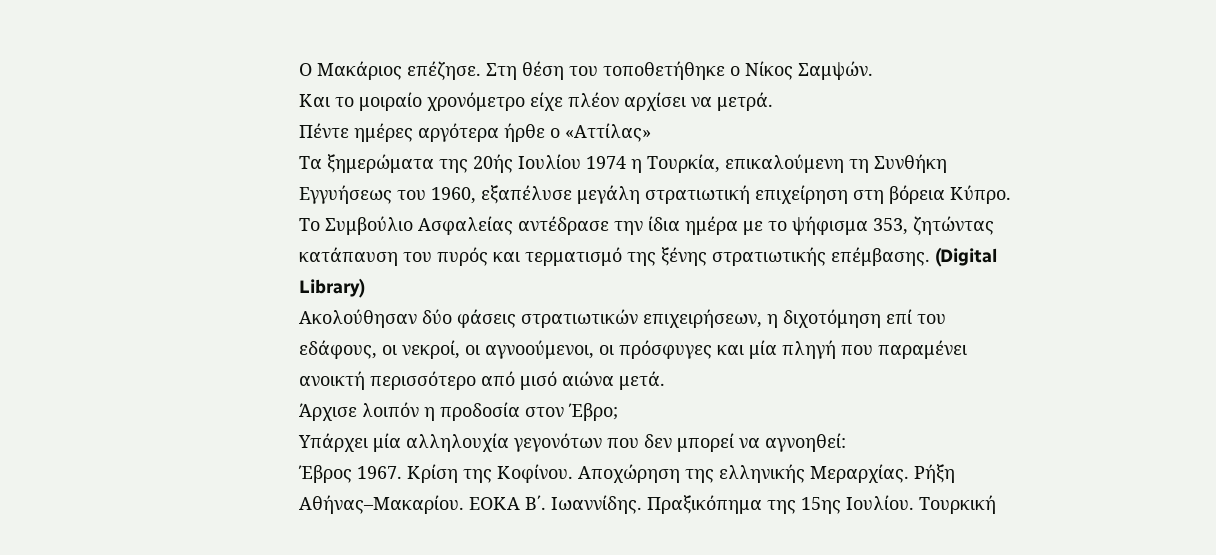Ο Μακάριος επέζησε. Στη θέση του τοποθετήθηκε ο Νίκος Σαμψών.
Και το μοιραίο χρονόμετρο είχε πλέον αρχίσει να μετρά.
Πέντε ημέρες αργότερα ήρθε ο «Αττίλας»
Τα ξημερώματα της 20ής Ιουλίου 1974 η Τουρκία, επικαλούμενη τη Συνθήκη Εγγυήσεως του 1960, εξαπέλυσε μεγάλη στρατιωτική επιχείρηση στη βόρεια Κύπρο. Το Συμβούλιο Ασφαλείας αντέδρασε την ίδια ημέρα με το ψήφισμα 353, ζητώντας κατάπαυση του πυρός και τερματισμό της ξένης στρατιωτικής επέμβασης. (Digital Library)
Ακολούθησαν δύο φάσεις στρατιωτικών επιχειρήσεων, η διχοτόμηση επί του εδάφους, οι νεκροί, οι αγνοούμενοι, οι πρόσφυγες και μία πληγή που παραμένει ανοικτή περισσότερο από μισό αιώνα μετά.
Άρχισε λοιπόν η προδοσία στον Έβρο;
Υπάρχει μία αλληλουχία γεγονότων που δεν μπορεί να αγνοηθεί:
Έβρος 1967. Κρίση της Κοφίνου. Αποχώρηση της ελληνικής Μεραρχίας. Ρήξη Αθήνας–Μακαρίου. ΕΟΚΑ Β΄. Ιωαννίδης. Πραξικόπημα της 15ης Ιουλίου. Τουρκική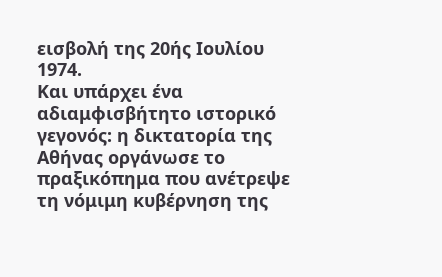εισβολή της 20ής Ιουλίου 1974.
Και υπάρχει ένα αδιαμφισβήτητο ιστορικό γεγονός: η δικτατορία της Αθήνας οργάνωσε το πραξικόπημα που ανέτρεψε τη νόμιμη κυβέρνηση της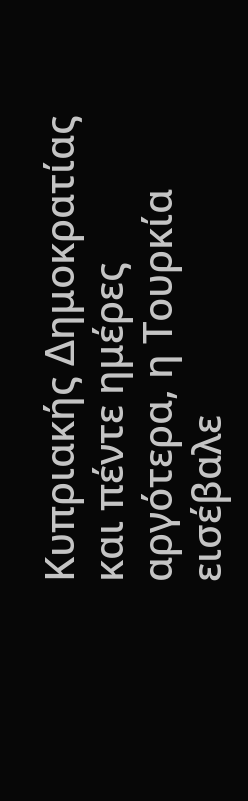Κυπριακής Δημοκρατίας και πέντε ημέρες αργότερα, η Τουρκία εισέβαλε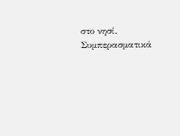στο νησί.
Συμπερασματικά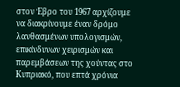στον Έβρο του 1967 αρχίζουμε να διακρίνουμε έναν δρόμο λανθασμένων υπολογισμών, επικίνδυνων χειρισμών και παρεμβάσεων της χούντας στο Κυπριακό, που επτά χρόνια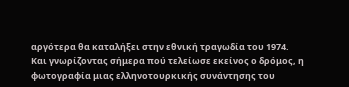αργότερα θα καταλήξει στην εθνική τραγωδία του 1974.
Και γνωρίζοντας σήμερα πού τελείωσε εκείνος ο δρόμος, η φωτογραφία μιας ελληνοτουρκικής συνάντησης του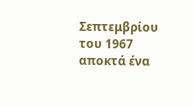Σεπτεμβρίου του 1967 αποκτά ένα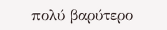πολύ βαρύτερο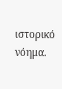ιστορικό νόημα.